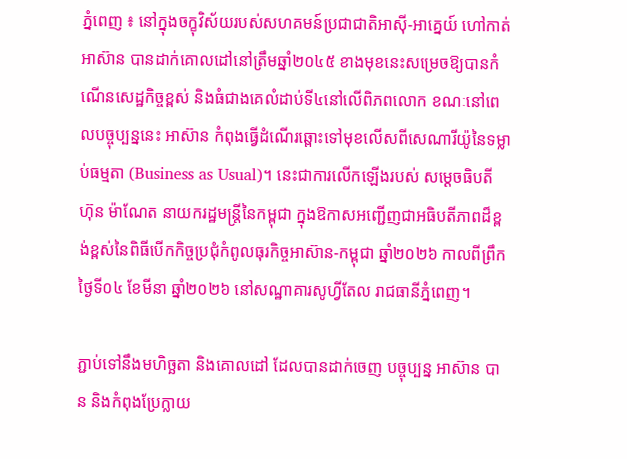ភ្នំពេញ ៖ នៅក្នុងចក្ខុវិស័យរបស់សហគមន៍ប្រជាជាតិអាស៊ី-អាគ្នេយ៍ ហៅកាត់ អាស៊ាន បានដាក់គោលដៅនៅត្រឹមឆ្នាំ២០៤៥ ខាងមុខនេះសម្រេចឱ្យបានកំណើនសេដ្ឋកិច្ចខ្ពស់ និងធំជាងគេលំដាប់ទី៤នៅលើពិភពលោក ខណៈនៅពេលបច្ចុប្បន្ននេះ អាស៊ាន កំពុងធ្វើដំណើរឆ្ពោះទៅមុខលើសពីសេណារីយ៉ូនៃទម្លាប់ធម្មតា (Business as Usual)។ នេះជាការលើកឡើងរបស់ សម្ដេចធិបតី ហ៊ុន ម៉ាណែត នាយករដ្ឋមន្ត្រីនៃកម្ពុជា ក្នុងឱកាសអញ្ជើញជាអធិបតីភាពដ៏ខ្ពង់ខ្ពស់នៃពិធីបើកកិច្ចប្រជុំកំពូលធុរកិច្ចអាស៊ាន-កម្ពុជា ឆ្នាំ២០២៦ កាលពីព្រឹកថ្ងៃទី០៤ ខែមីនា ឆ្នាំ២០២៦ នៅសណ្ឋាគារសូហ្វីតែល រាជធានីភ្នំពេញ។

ភ្ជាប់ទៅនឹងមហិច្ឆតា និងគោលដៅ ដែលបានដាក់ចេញ បច្ចុប្បន្ន អាស៊ាន បាន និងកំពុងប្រែក្លាយ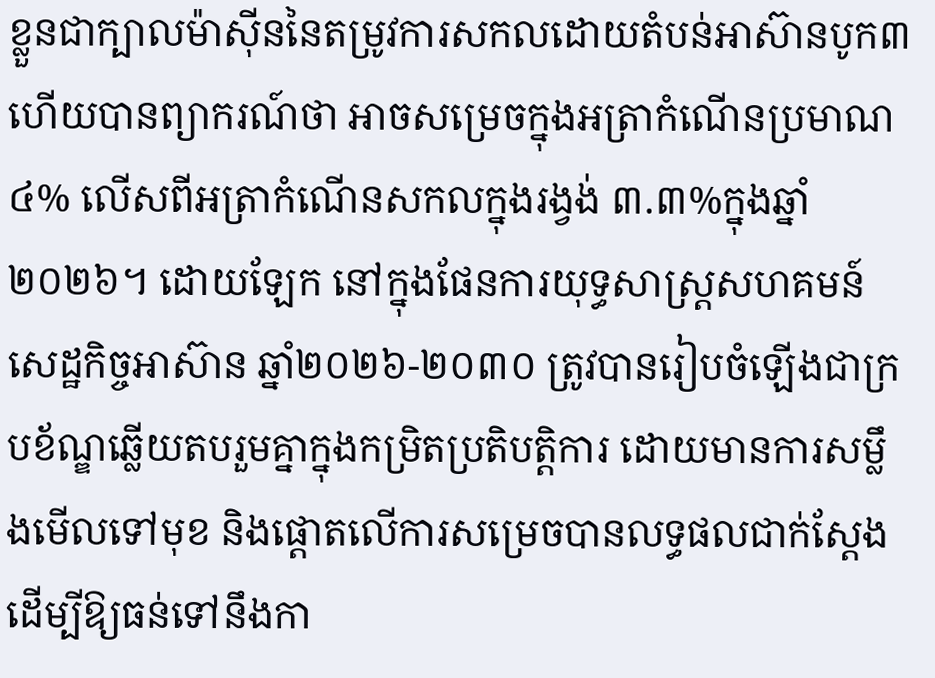ខ្លួនជាក្បាលម៉ាស៊ីននៃតម្រូវការសកលដោយតំបន់អាស៊ានបូក៣ ហើយបានព្យាករណ៍ថា អាចសម្រេចក្នុងអត្រាកំណើនប្រមាណ៤% លើសពីអត្រាកំណើនសកលក្នុងរង្វង់ ៣.៣%ក្នុងឆ្នាំ២០២៦។ ដោយឡែក នៅក្នុងផែនការយុទ្ធសាស្ត្រសហគមន៍សេដ្ឋកិច្ចអាស៊ាន ឆ្នាំ២០២៦-២០៣០ ត្រូវបានរៀបចំឡើងជាក្របខ័ណ្ឌឆ្លើយតបរួមគ្នាក្នុងកម្រិតប្រតិបត្តិការ ដោយមានការសម្លឹងមើលទៅមុខ និងផ្តោតលើការសម្រេចបានលទ្ធផលជាក់ស្ដែង ដើម្បីឱ្យធន់ទៅនឹងកា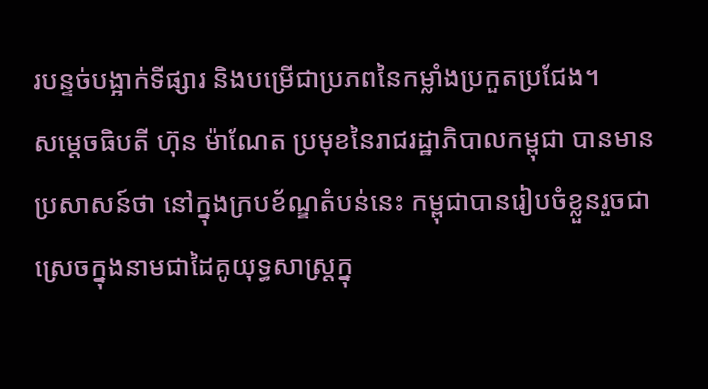របន្ទច់បង្អាក់ទីផ្សារ និងបម្រើជាប្រភពនៃកម្លាំងប្រកួតប្រជែង។
សម្ដេចធិបតី ហ៊ុន ម៉ាណែត ប្រមុខនៃរាជរដ្ឋាភិបាលកម្ពុជា បានមានប្រសាសន៍ថា នៅក្នុងក្របខ័ណ្ឌតំបន់នេះ កម្ពុជាបានរៀបចំខ្លួនរួចជាស្រេចក្នុងនាមជាដៃគូយុទ្ធសាស្ត្រក្នុ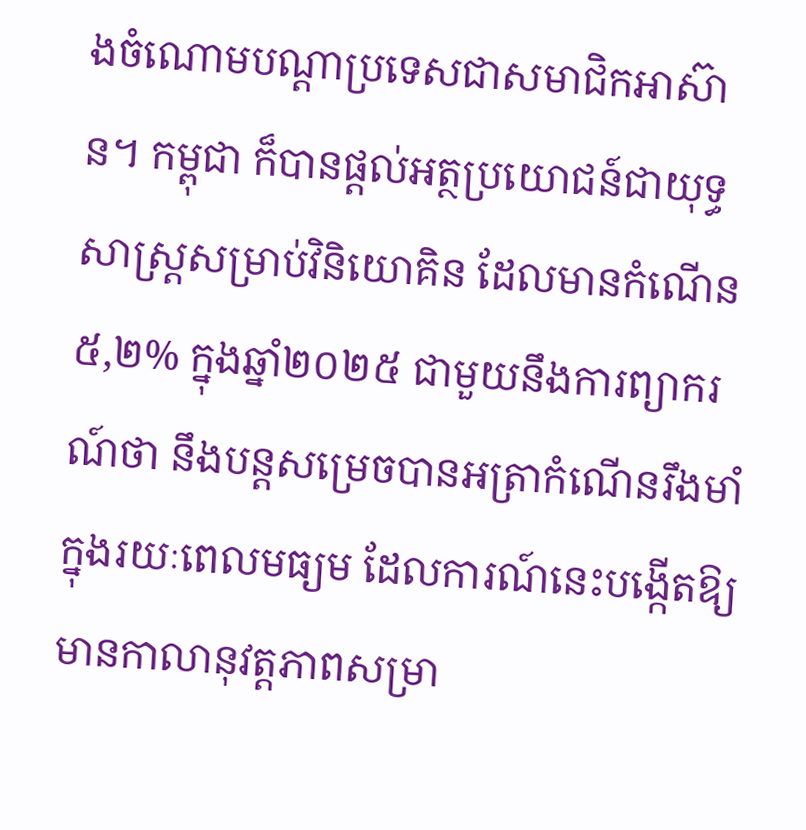ងចំណោមបណ្តាប្រទេសជាសមាជិកអាស៊ាន។ កម្ពុជា ក៏បានផ្ដល់អត្ថប្រយោជន៍ជាយុទ្ធសាស្ត្រសម្រាប់វិនិយោគិន ដែលមានកំណើន៥,២% ក្នុងឆ្នាំ២០២៥ ជាមួយនឹងការព្យាករណ៍ថា នឹងបន្តសម្រេចបានអត្រាកំណើនរឹងមាំក្នុងរយៈពេលមធ្យម ដែលការណ៍នេះបង្កើតឱ្យមានកាលានុវត្តភាពសម្រា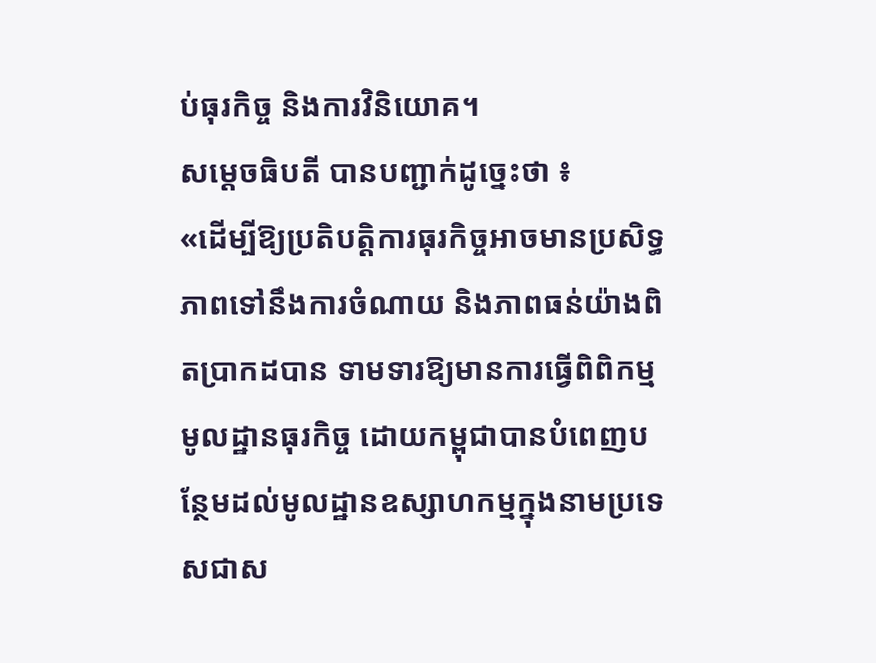ប់ធុរកិច្ច និងការវិនិយោគ។
សម្ដេចធិបតី បានបញ្ជាក់ដូច្នេះថា ៖
«ដើម្បីឱ្យប្រតិបត្តិការធុរកិច្ចអាចមានប្រសិទ្ធភាពទៅនឹងការចំណាយ និងភាពធន់យ៉ាងពិតប្រាកដបាន ទាមទារឱ្យមានការធ្វើពិពិកម្មមូលដ្ឋានធុរកិច្ច ដោយកម្ពុជាបានបំពេញបន្ថែមដល់មូលដ្ឋានឧស្សាហកម្មក្នុងនាមប្រទេសជាស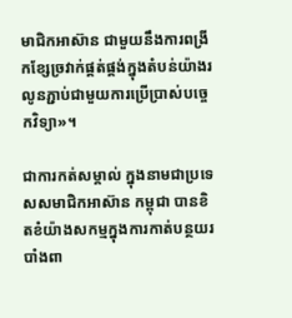មាជិកអាស៊ាន ជាមួយនឹងការពង្រីកខ្សែច្រវាក់ផ្គត់ផ្គង់ក្នុងតំបន់យ៉ាងរលូនភ្ជាប់ជាមួយការប្រើប្រាស់បច្ចេកវិទ្យា»។

ជាការកត់សម្គាល់ ក្នុងនាមជាប្រទេសសមាជិកអាស៊ាន កម្ពុជា បានខិតខំយ៉ាងសកម្មក្នុងការកាត់បន្ថយរបាំងពា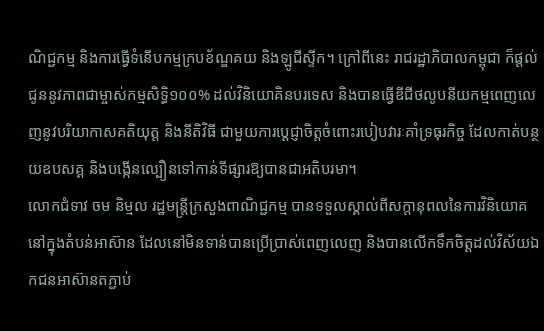ណិជ្ជកម្ម និងការធ្វើទំនើបកម្មក្របខ័ណ្ឌគយ និងឡូជីស្ទីក។ ក្រៅពីនេះ រាជរដ្ឋាភិបាលកម្ពុជា ក៏ផ្ដល់ជូននូវភាពជាម្ចាស់កម្មសិទ្ធិ១០០% ដល់វិនិយោគិនបរទេស និងបានធ្វើឌីជីថលូបនីយកម្មពេញលេញនូវបរិយាកាសគតិយុត្ត និងនីតិវិធី ជាមួយការប្តេជ្ញាចិត្តចំពោះរបៀបវារៈគាំទ្រធុរកិច្ច ដែលកាត់បន្ថយឧបសគ្គ និងបង្កើនល្បឿនទៅកាន់ទីផ្សារឱ្យបានជាអតិបរមា។
លោកជំទាវ ចម និម្មល រដ្ឋមន្ត្រីក្រសួងពាណិជ្ជកម្ម បានទទួលស្គាល់ពីសក្តានុពលនៃការវិនិយោគនៅក្នុងតំបន់អាស៊ាន ដែលនៅមិនទាន់បានប្រើប្រាស់ពេញលេញ និងបានលើកទឹកចិត្តដល់វិស័យឯកជនអាស៊ានតភ្ជាប់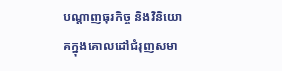បណ្តាញធុរកិច្ច និងវិនិយោគក្នុងគោលដៅជំរុញសមា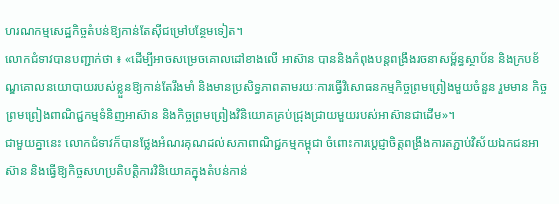ហរណកម្មសេដ្ឋកិច្ចតំបន់ឱ្យកាន់តែស៊ីជម្រៅបន្ថែមទៀត។
លោកជំទាវបានបញ្ជាក់ថា ៖ «ដើម្បីអាចសម្រេចគោលដៅខាងលើ អាស៊ាន បាននិងកំពុងបន្តពង្រឹងរចនាសម្ព័ន្ធស្ថាប័ន និងក្របខ័ណ្ឌគោលនយោបាយរបស់ខ្លួនឱ្យកាន់តែរឹងមាំ និងមានប្រសិទ្ធភាពតាមរយៈការធ្វើវិសោធនកម្មកិច្ចព្រមព្រៀងមួយចំនួន រួមមាន កិច្ចព្រមព្រៀងពាណិជ្ជកម្មទំនិញអាស៊ាន និងកិច្ចព្រមព្រៀងវិនិយោគគ្រប់ជ្រុងជ្រាយមួយរបស់អាស៊ានជាដើម»។
ជាមួយគ្នានេះ លោកជំទាវក៏បានថ្លែងអំណរគុណដល់សភាពាណិជ្ជកម្មកម្ពុជា ចំពោះការប្តេជ្ញាចិត្តពង្រឹងការតភ្ជាប់វិស័យឯកជនអាស៊ាន និងធ្វើឱ្យកិច្ចសហប្រតិបត្តិការវិនិយោគក្នុងតំបន់កាន់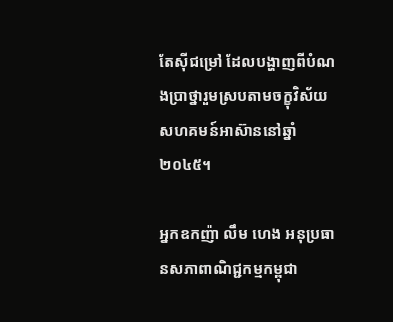តែស៊ីជម្រៅ ដែលបង្ហាញពីបំណងប្រាថ្នារួមស្របតាមចក្ខុវិស័យសហគមន៍អាស៊ាននៅឆ្នាំ២០៤៥។

អ្នកឧកញ៉ា លឹម ហេង អនុប្រធានសភាពាណិជ្ជកម្មកម្ពុជា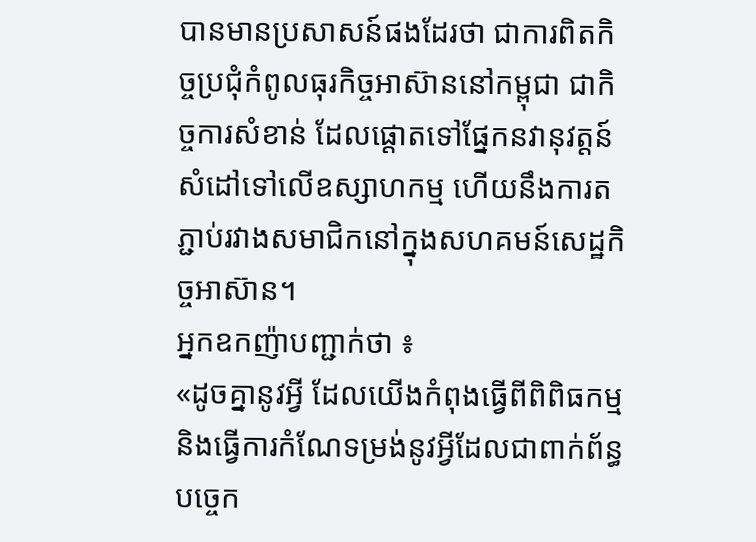បានមានប្រសាសន៍ផងដែរថា ជាការពិតកិច្ចប្រជុំកំពូលធុរកិច្ចអាស៊ាននៅកម្ពុជា ជាកិច្ចការសំខាន់ ដែលផ្ដោតទៅផ្នែកនវានុវត្តន៍ សំដៅទៅលើឧស្សាហកម្ម ហើយនឹងការតភ្ជាប់រវាងសមាជិកនៅក្នុងសហគមន៍សេដ្ឋកិច្ចអាស៊ាន។
អ្នកឧកញ៉ាបញ្ជាក់ថា ៖
«ដូចគ្នានូវអ្វី ដែលយើងកំពុងធ្វើពីពិពិធកម្ម និងធ្វើការកំណែទម្រង់នូវអ្វីដែលជាពាក់ព័ន្ធបច្ចេក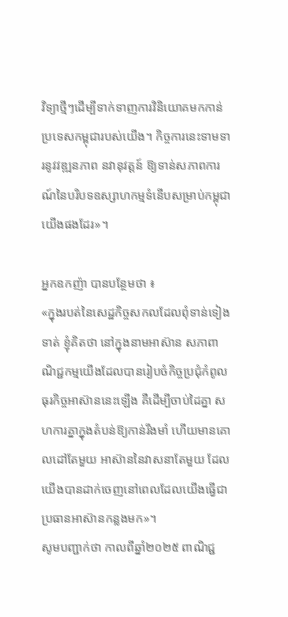វិទ្យាថ្មីៗដើម្បីទាក់ទាញការវិនិយោគមកកាន់ប្រទេសកម្ពុជារបស់យើង។ កិច្ចការនេះទាមទារនូវវឌ្ឍនភាព នវានុវត្តន៍ ឱ្យទាន់សភាពការណ៍នៃបរិបទឧស្សាហកម្មទំនើបសម្រាប់កម្ពុជាយើងផងដែរ»។

អ្នកឧកញ៉ា បានបន្ថែមថា ៖
«ក្នុងរបត់នៃសេដ្ឋកិច្ចសកលដែលពុំទាន់ទៀងទាត់ ខ្ញុំគិតថា នៅក្នុងនាមអាស៊ាន សភាពាណិជ្ជកម្មយើងដែលបានរៀបចំកិច្ចប្រជុំកំពូលធុរកិច្ចអាស៊ាននេះឡើង គឺដើម្បីចាប់ដៃគ្នា សហការគ្នាក្នុងតំបន់ឱ្យកាន់រឹងមាំ ហើយមានគោលដៅតែមួយ អាស៊ាននៃវាសនាតែមួយ ដែលយើងបានដាក់ចេញនៅពេលដែលយើងធ្វើជាប្រធានអាស៊ានកន្លងមក»។
សូមបញ្ជាក់ថា កាលពីឆ្នាំ២០២៥ ពាណិជ្ជ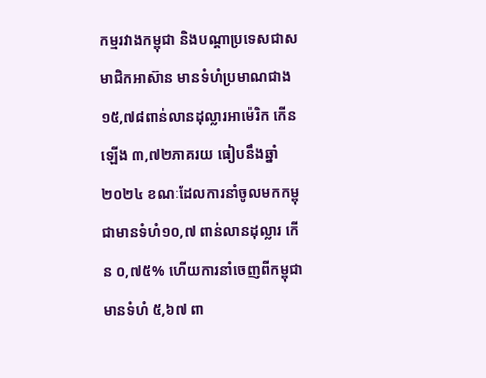កម្មរវាងកម្ពុជា និងបណ្តាប្រទេសជាសមាជិកអាស៊ាន មានទំហំប្រមាណជាង ១៥,៧៨ពាន់លានដុល្លារអាម៉េរិក កើនឡើង ៣,៧២ភាគរយ ធៀបនឹងឆ្នាំ២០២៤ ខណៈដែលការនាំចូលមកកម្ពុជាមានទំហំ១០,៧ ពាន់លានដុល្លារ កើន ០,៧៥% ហើយការនាំចេញពីកម្ពុជា មានទំហំ ៥,៦៧ ពា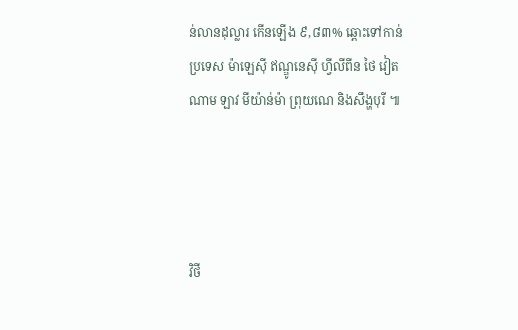ន់លានដុល្លារ កើនឡើង ៩,៨៣% ឆ្ពោះទៅកាន់ប្រទេស ម៉ាឡេស៊ី ឥណ្ឌូនេស៊ី ហ្វីលីពីន ថៃ វៀតណាម ឡាវ មីយ៉ាន់ម៉ា ព្រុយណេ និងសឹង្ហបុរី ៕




វិថី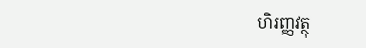ហិរញ្ញវត្ថុ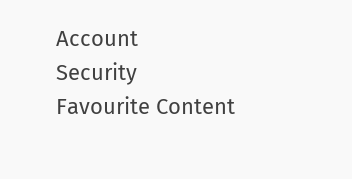Account
Security
Favourite Content